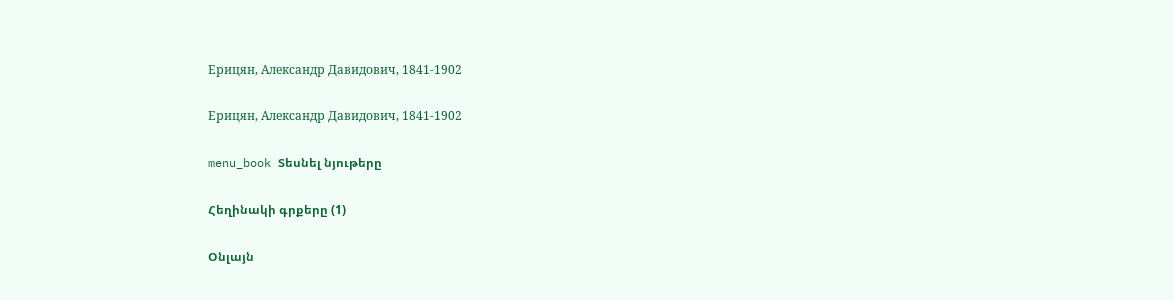Ерицян, Александр Давидович, 1841-1902

Ерицян, Александр Давидович, 1841-1902

menu_book Տեսնել նյութերը

Հեղինակի գրքերը (1)

Օնլայն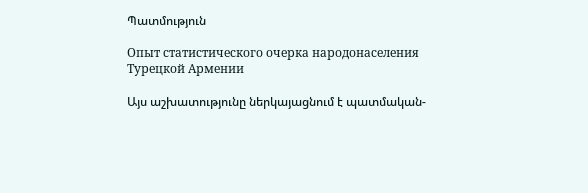Պատմություն

Опыт статистического очерка народонаселения Турецкой Армении

Այս աշխատությունը ներկայացնում է պատմական-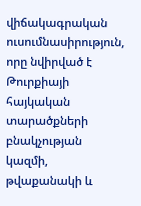վիճակագրական ուսումնասիրություն, որը նվիրված է Թուրքիայի հայկական տարածքների բնակչության կազմի, թվաքանակի և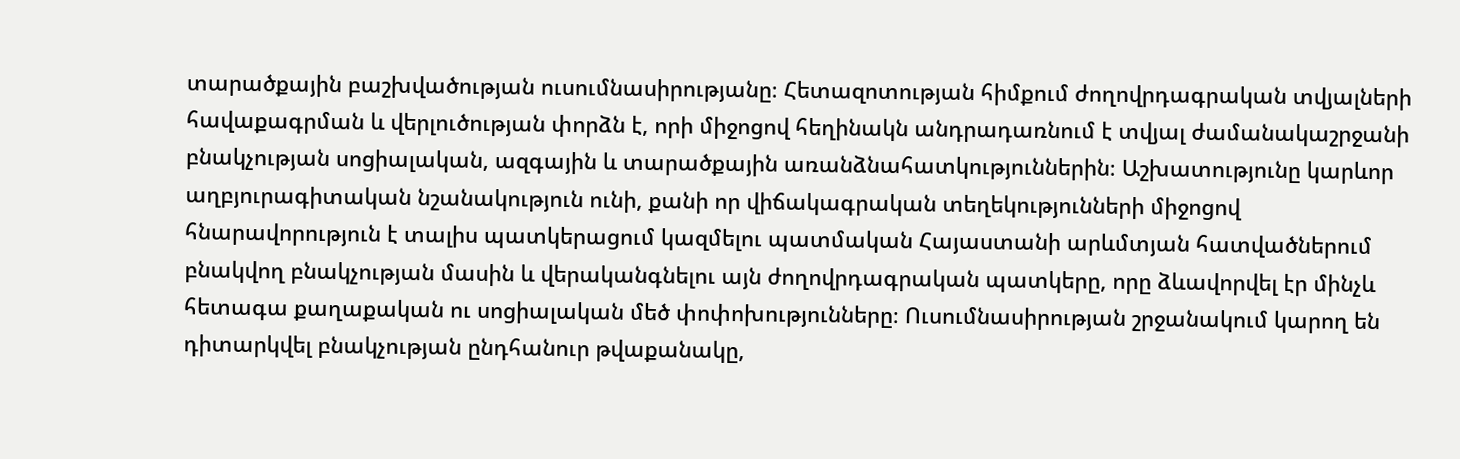տարածքային բաշխվածության ուսումնասիրությանը։ Հետազոտության հիմքում ժողովրդագրական տվյալների հավաքագրման և վերլուծության փորձն է, որի միջոցով հեղինակն անդրադառնում է տվյալ ժամանակաշրջանի բնակչության սոցիալական, ազգային և տարածքային առանձնահատկություններին։ Աշխատությունը կարևոր աղբյուրագիտական նշանակություն ունի, քանի որ վիճակագրական տեղեկությունների միջոցով հնարավորություն է տալիս պատկերացում կազմելու պատմական Հայաստանի արևմտյան հատվածներում բնակվող բնակչության մասին և վերականգնելու այն ժողովրդագրական պատկերը, որը ձևավորվել էր մինչև հետագա քաղաքական ու սոցիալական մեծ փոփոխությունները։ Ուսումնասիրության շրջանակում կարող են դիտարկվել բնակչության ընդհանուր թվաքանակը,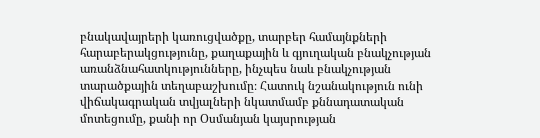բնակավայրերի կառուցվածքը, տարբեր համայնքների հարաբերակցությունը, քաղաքային և գյուղական բնակչության առանձնահատկությունները, ինչպես նաև բնակչության տարածքային տեղաբաշխումը։ Հատուկ նշանակություն ունի վիճակագրական տվյալների նկատմամբ քննադատական մոտեցումը, քանի որ Օսմանյան կայսրության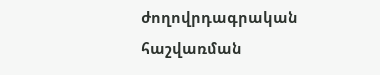ժողովրդագրական հաշվառման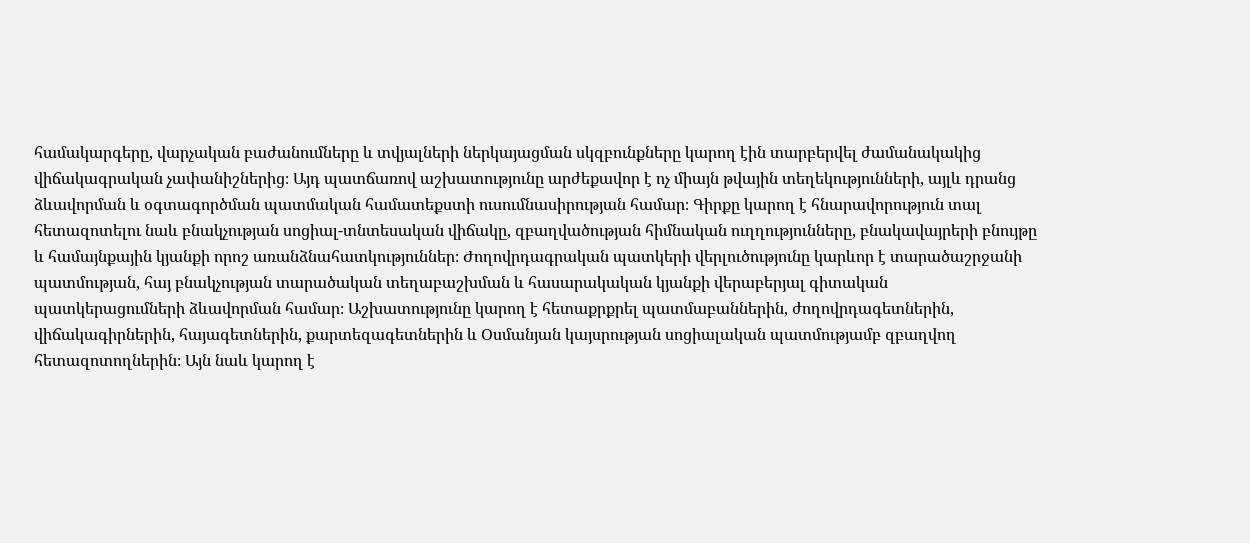համակարգերը, վարչական բաժանումները և տվյալների ներկայացման սկզբունքները կարող էին տարբերվել ժամանակակից վիճակագրական չափանիշներից։ Այդ պատճառով աշխատությունը արժեքավոր է ոչ միայն թվային տեղեկությունների, այլև դրանց ձևավորման և օգտագործման պատմական համատեքստի ուսումնասիրության համար։ Գիրքը կարող է հնարավորություն տալ հետազոտելու նաև բնակչության սոցիալ-տնտեսական վիճակը, զբաղվածության հիմնական ուղղությունները, բնակավայրերի բնույթը և համայնքային կյանքի որոշ առանձնահատկություններ։ Ժողովրդագրական պատկերի վերլուծությունը կարևոր է տարածաշրջանի պատմության, հայ բնակչության տարածական տեղաբաշխման և հասարակական կյանքի վերաբերյալ գիտական պատկերացումների ձևավորման համար։ Աշխատությունը կարող է հետաքրքրել պատմաբաններին, ժողովրդագետներին, վիճակագիրներին, հայագետներին, քարտեզագետներին և Օսմանյան կայսրության սոցիալական պատմությամբ զբաղվող հետազոտողներին։ Այն նաև կարող է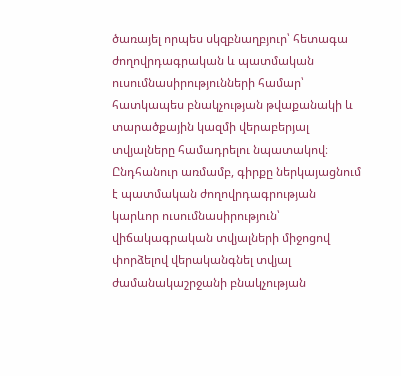ծառայել որպես սկզբնաղբյուր՝ հետագա ժողովրդագրական և պատմական ուսումնասիրությունների համար՝ հատկապես բնակչության թվաքանակի և տարածքային կազմի վերաբերյալ տվյալները համադրելու նպատակով։ Ընդհանուր առմամբ, գիրքը ներկայացնում է պատմական ժողովրդագրության կարևոր ուսումնասիրություն՝ վիճակագրական տվյալների միջոցով փորձելով վերականգնել տվյալ ժամանակաշրջանի բնակչության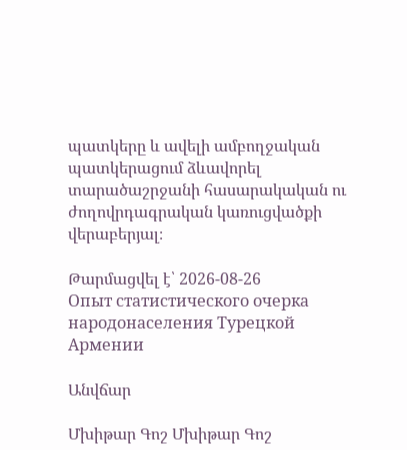պատկերը և ավելի ամբողջական պատկերացում ձևավորել տարածաշրջանի հասարակական ու ժողովրդագրական կառուցվածքի վերաբերյալ։

Թարմացվել է՝ 2026-08-26
Опыт статистического очерка народонаселения Турецкой Армении

Անվճար

Մխիթար Գոշ Մխիթար Գոշ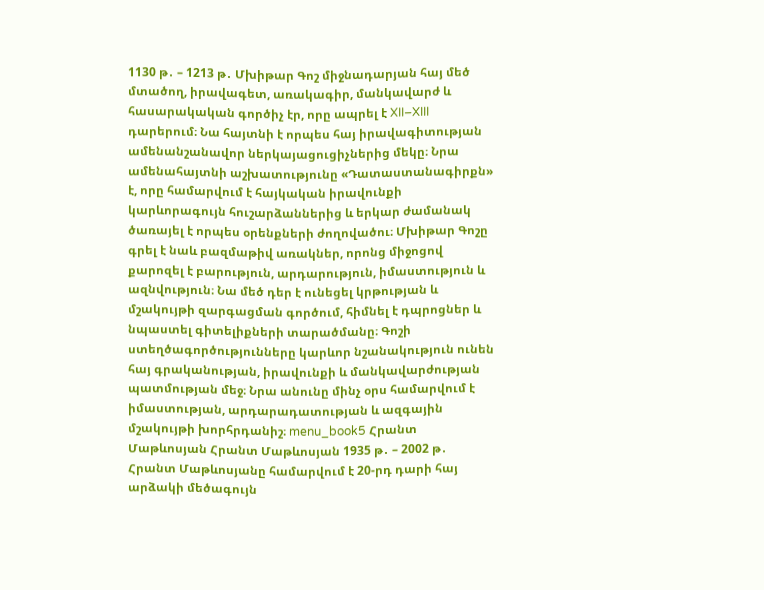1130 թ․ – 1213 թ․ Մխիթար Գոշ միջնադարյան հայ մեծ մտածող, իրավագետ, առակագիր, մանկավարժ և հասարակական գործիչ էր, որը ապրել է XII–XIII դարերում։ Նա հայտնի է որպես հայ իրավագիտության ամենանշանավոր ներկայացուցիչներից մեկը։ Նրա ամենահայտնի աշխատությունը «Դատաստանագիրքն» է, որը համարվում է հայկական իրավունքի կարևորագույն հուշարձաններից և երկար ժամանակ ծառայել է որպես օրենքների ժողովածու։ Մխիթար Գոշը գրել է նաև բազմաթիվ առակներ, որոնց միջոցով քարոզել է բարություն, արդարություն, իմաստություն և ազնվություն։ Նա մեծ դեր է ունեցել կրթության և մշակույթի զարգացման գործում, հիմնել է դպրոցներ և նպաստել գիտելիքների տարածմանը։ Գոշի ստեղծագործությունները կարևոր նշանակություն ունեն հայ գրականության, իրավունքի և մանկավարժության պատմության մեջ։ Նրա անունը մինչ օրս համարվում է իմաստության, արդարադատության և ազգային մշակույթի խորհրդանիշ։ menu_book5 Հրանտ Մաթևոսյան Հրանտ Մաթևոսյան 1935 թ․ – 2002 թ․ Հրանտ Մաթևոսյանը համարվում է 20-րդ դարի հայ արձակի մեծագույն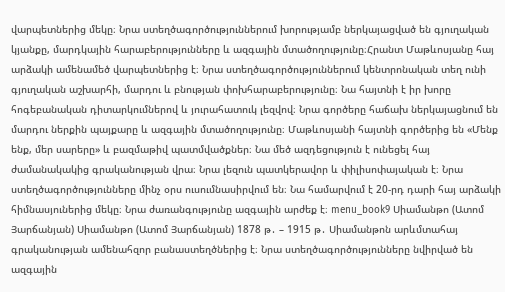վարպետներից մեկը։ Նրա ստեղծագործություններում խորությամբ ներկայացված են գյուղական կյանքը, մարդկային հարաբերությունները և ազգային մտածողությունը։Հրանտ Մաթևոսյանը հայ արձակի ամենամեծ վարպետներից է։ Նրա ստեղծագործություններում կենտրոնական տեղ ունի գյուղական աշխարհի, մարդու և բնության փոխհարաբերությունը։ Նա հայտնի է իր խորը հոգեբանական դիտարկումներով և յուրահատուկ լեզվով։ Նրա գործերը հաճախ ներկայացնում են մարդու ներքին պայքարը և ազգային մտածողությունը։ Մաթևոսյանի հայտնի գործերից են «Մենք ենք, մեր սարերը» և բազմաթիվ պատմվածքներ։ Նա մեծ ազդեցություն է ունեցել հայ ժամանակակից գրականության վրա։ Նրա լեզուն պատկերավոր և փիլիսոփայական է։ Նրա ստեղծագործությունները մինչ օրս ուսումնասիրվում են։ Նա համարվում է 20-րդ դարի հայ արձակի հիմնասյուներից մեկը։ Նրա ժառանգությունը ազգային արժեք է։ menu_book9 Սիամանթո (Ատոմ Յարճանյան) Սիամանթո (Ատոմ Յարճանյան) 1878 թ․ – 1915 թ․ Սիամանթոն արևմտահայ գրականության ամենահզոր բանաստեղծներից է։ Նրա ստեղծագործությունները նվիրված են ազգային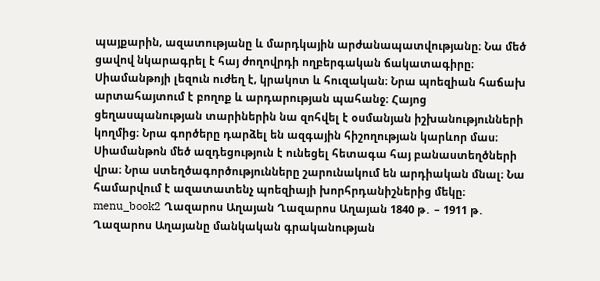պայքարին, ազատությանը և մարդկային արժանապատվությանը։ Նա մեծ ցավով նկարագրել է հայ ժողովրդի ողբերգական ճակատագիրը։ Սիամանթոյի լեզուն ուժեղ է, կրակոտ և հուզական։ Նրա պոեզիան հաճախ արտահայտում է բողոք և արդարության պահանջ։ Հայոց ցեղասպանության տարիներին նա զոհվել է օսմանյան իշխանությունների կողմից։ Նրա գործերը դարձել են ազգային հիշողության կարևոր մաս։ Սիամանթոն մեծ ազդեցություն է ունեցել հետագա հայ բանաստեղծների վրա։ Նրա ստեղծագործությունները շարունակում են արդիական մնալ։ Նա համարվում է ազատատենչ պոեզիայի խորհրդանիշներից մեկը։ menu_book2 Ղազարոս Աղայան Ղազարոս Աղայան 1840 թ․ – 1911 թ․ Ղազարոս Աղայանը մանկական գրականության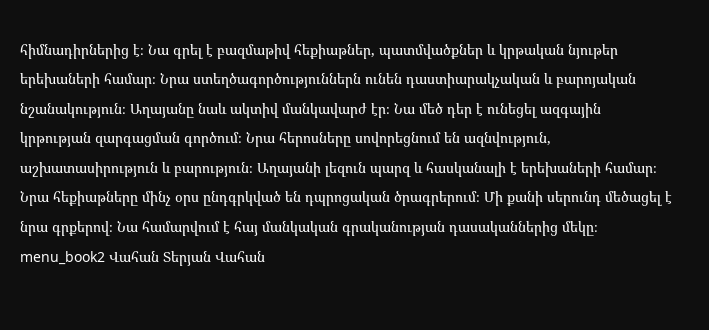հիմնադիրներից է։ Նա գրել է բազմաթիվ հեքիաթներ, պատմվածքներ և կրթական նյութեր երեխաների համար։ Նրա ստեղծագործություններն ունեն դաստիարակչական և բարոյական նշանակություն։ Աղայանը նաև ակտիվ մանկավարժ էր։ Նա մեծ դեր է ունեցել ազգային կրթության զարգացման գործում։ Նրա հերոսները սովորեցնում են ազնվություն, աշխատասիրություն և բարություն։ Աղայանի լեզուն պարզ և հասկանալի է երեխաների համար։ Նրա հեքիաթները մինչ օրս ընդգրկված են դպրոցական ծրագրերում։ Մի քանի սերունդ մեծացել է նրա գրքերով։ Նա համարվում է հայ մանկական գրականության դասականներից մեկը։ menu_book2 Վահան Տերյան Վահան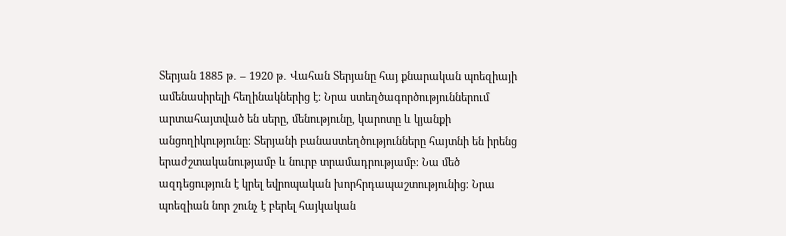Տերյան 1885 թ․ – 1920 թ․ Վահան Տերյանը հայ քնարական պոեզիայի ամենասիրելի հեղինակներից է։ Նրա ստեղծագործություններում արտահայտված են սերը, մենությունը, կարոտը և կյանքի անցողիկությունը։ Տերյանի բանաստեղծությունները հայտնի են իրենց երաժշտականությամբ և նուրբ տրամադրությամբ։ Նա մեծ ազդեցություն է կրել եվրոպական խորհրդապաշտությունից։ Նրա պոեզիան նոր շունչ է բերել հայկական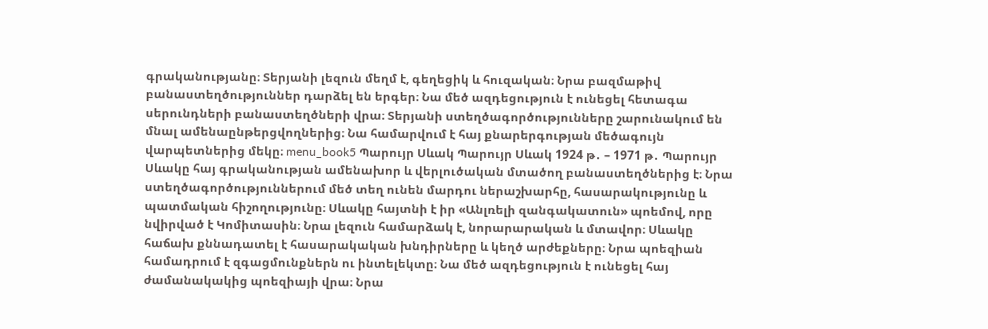գրականությանը։ Տերյանի լեզուն մեղմ է, գեղեցիկ և հուզական։ Նրա բազմաթիվ բանաստեղծություններ դարձել են երգեր։ Նա մեծ ազդեցություն է ունեցել հետագա սերունդների բանաստեղծների վրա։ Տերյանի ստեղծագործությունները շարունակում են մնալ ամենաընթերցվողներից։ Նա համարվում է հայ քնարերգության մեծագույն վարպետներից մեկը։ menu_book5 Պարույր Սևակ Պարույր Սևակ 1924 թ․ – 1971 թ․ Պարույր Սևակը հայ գրականության ամենախոր և վերլուծական մտածող բանաստեղծներից է։ Նրա ստեղծագործություններում մեծ տեղ ունեն մարդու ներաշխարհը, հասարակությունը և պատմական հիշողությունը։ Սևակը հայտնի է իր «Անլռելի զանգակատուն» պոեմով, որը նվիրված է Կոմիտասին։ Նրա լեզուն համարձակ է, նորարարական և մտավոր։ Սևակը հաճախ քննադատել է հասարակական խնդիրները և կեղծ արժեքները։ Նրա պոեզիան համադրում է զգացմունքներն ու ինտելեկտը։ Նա մեծ ազդեցություն է ունեցել հայ ժամանակակից պոեզիայի վրա։ Նրա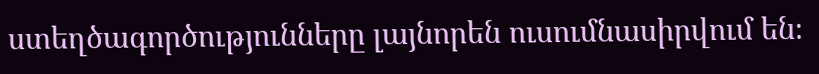ստեղծագործությունները լայնորեն ուսումնասիրվում են։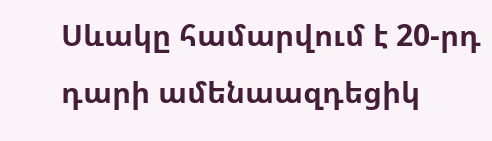Սևակը համարվում է 20-րդ դարի ամենաազդեցիկ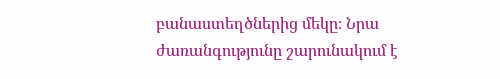բանաստեղծներից մեկը։ Նրա ժառանգությունը շարունակում է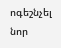ոգեշնչել նոր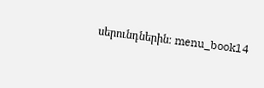սերունդներին։ menu_book14